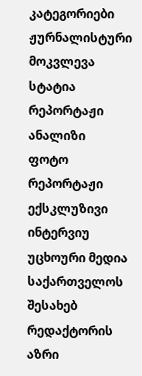კატეგორიები
ჟურნალისტური მოკვლევა
სტატია
რეპორტაჟი
ანალიზი
ფოტო რეპორტაჟი
ექსკლუზივი
ინტერვიუ
უცხოური მედია საქართველოს შესახებ
რედაქტორის აზრი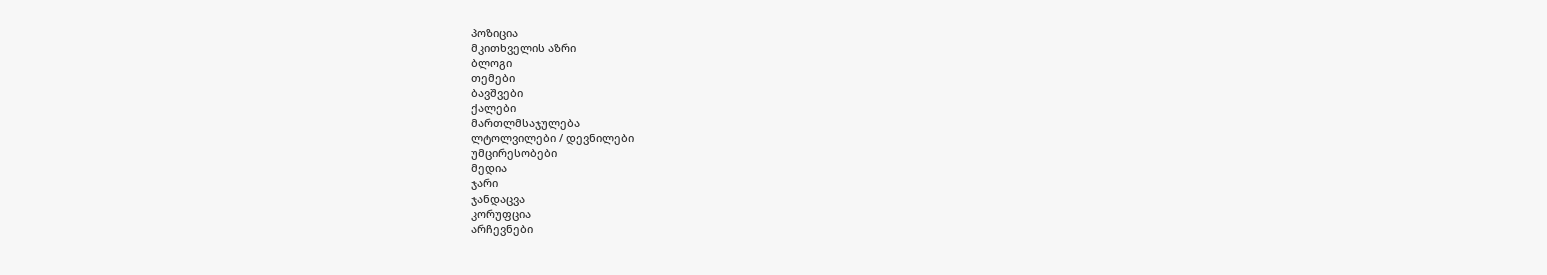პოზიცია
მკითხველის აზრი
ბლოგი
თემები
ბავშვები
ქალები
მართლმსაჯულება
ლტოლვილები / დევნილები
უმცირესობები
მედია
ჯარი
ჯანდაცვა
კორუფცია
არჩევნები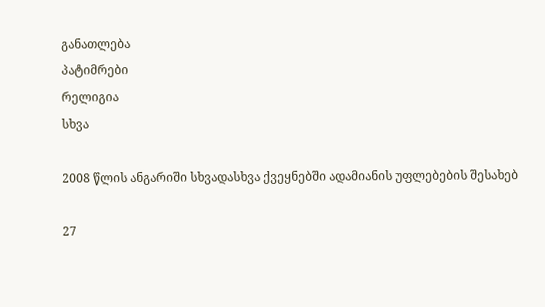განათლება
პატიმრები
რელიგია
სხვა

2008 წლის ანგარიში სხვადასხვა ქვეყნებში ადამიანის უფლებების შესახებ

27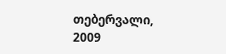თებერვალი, 2009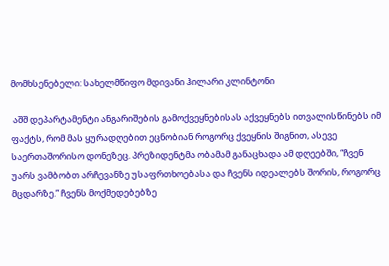მომხსენებელი: სახელმწიფო მდივანი ჰილარი კლინტონი

 აშშ დეპარტამენტი ანგარიშების გამოქვეყნებისას აქვეყნებს ითვალისწინებს იმ ფაქტს, რომ მას ყურადღებით ეცნობიან როგორც ქვეყნის შიგნით, ასევე საერთაშორისო დონეზეც. პრეზიდენტმა ობამამ განაცხადა ამ დღეებში, “ჩვენ უარს ვამბობთ არჩევანზე უსაფრთხოებასა და ჩვენს იდეალებს შორის, როგორც მცდარზე.” ჩვენს მოქმედებებზე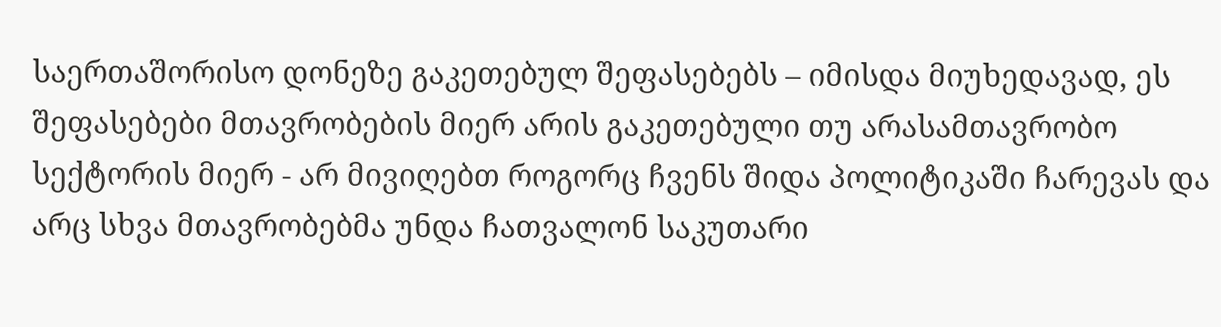საერთაშორისო დონეზე გაკეთებულ შეფასებებს – იმისდა მიუხედავად, ეს შეფასებები მთავრობების მიერ არის გაკეთებული თუ არასამთავრობო სექტორის მიერ - არ მივიღებთ როგორც ჩვენს შიდა პოლიტიკაში ჩარევას და არც სხვა მთავრობებმა უნდა ჩათვალონ საკუთარი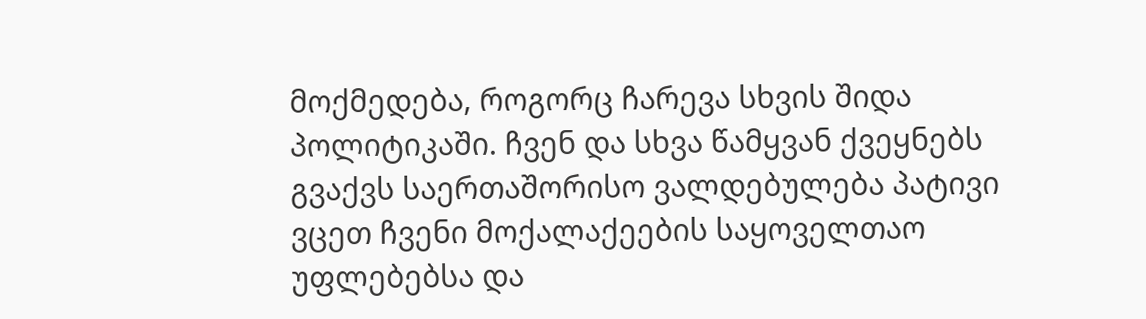მოქმედება, როგორც ჩარევა სხვის შიდა პოლიტიკაში. ჩვენ და სხვა წამყვან ქვეყნებს გვაქვს საერთაშორისო ვალდებულება პატივი ვცეთ ჩვენი მოქალაქეების საყოველთაო უფლებებსა და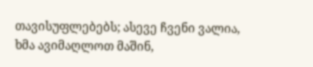თავისუფლებებს; ასევე ჩვენი ვალია, ხმა ავიმაღლოთ მაშინ,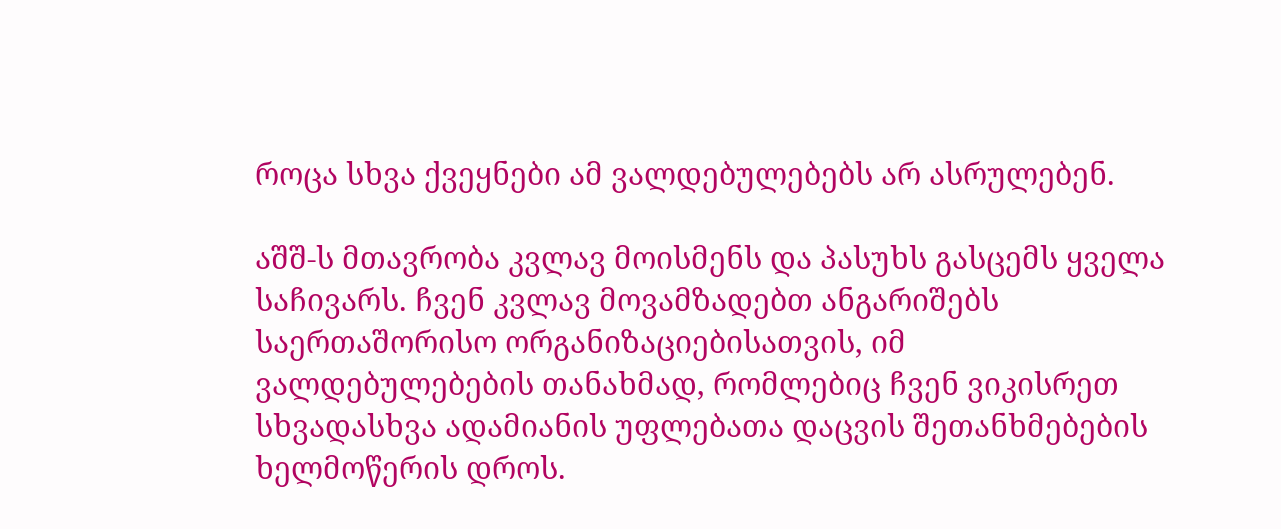როცა სხვა ქვეყნები ამ ვალდებულებებს არ ასრულებენ.

აშშ-ს მთავრობა კვლავ მოისმენს და პასუხს გასცემს ყველა საჩივარს. ჩვენ კვლავ მოვამზადებთ ანგარიშებს საერთაშორისო ორგანიზაციებისათვის, იმ ვალდებულებების თანახმად, რომლებიც ჩვენ ვიკისრეთ სხვადასხვა ადამიანის უფლებათა დაცვის შეთანხმებების ხელმოწერის დროს.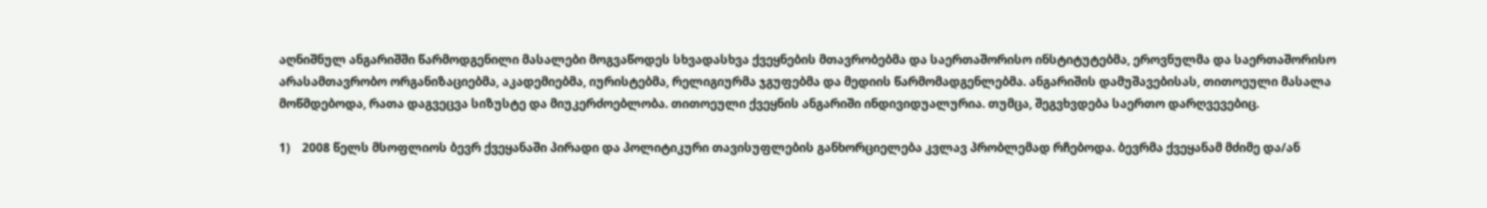აღნიშნულ ანგარიშში წარმოდგენილი მასალები მოგვაწოდეს სხვადასხვა ქვეყნების მთავრობებმა და საერთაშორისო ინსტიტუტებმა, ეროვნულმა და საერთაშორისო არასამთავრობო ორგანიზაციებმა, აკადემიებმა, იურისტებმა, რელიგიურმა ჯგუფებმა და მედიის წარმომადგენლებმა. ანგარიშის დამუშავებისას, თითოეული მასალა მოწმდებოდა, რათა დაგვეცვა სიზუსტე და მიუკერძოებლობა. თითოეული ქვეყნის ანგარიში ინდივიდუალურია. თუმცა, შეგვხვდება საერთო დარღვევებიც.

1)    2008 წელს მსოფლიოს ბევრ ქვეყანაში პირადი და პოლიტიკური თავისუფლების განხორციელება კვლავ პრობლემად რჩებოდა. ბევრმა ქვეყანამ მძიმე და/ან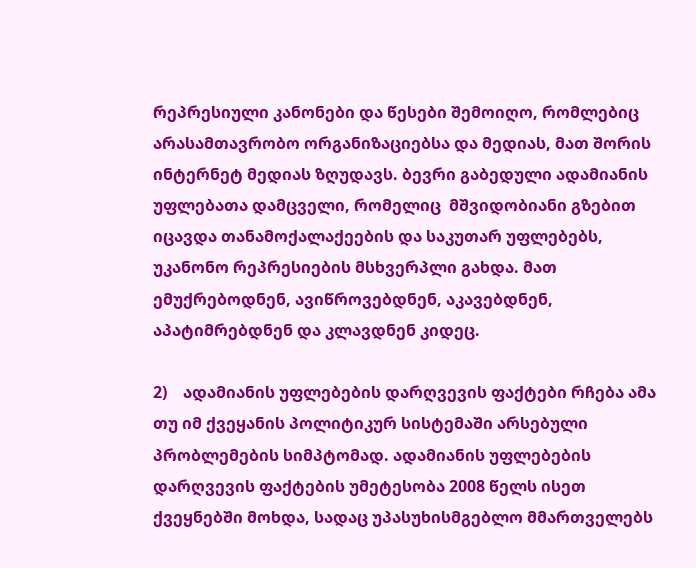რეპრესიული კანონები და წესები შემოიღო, რომლებიც არასამთავრობო ორგანიზაციებსა და მედიას, მათ შორის ინტერნეტ მედიას ზღუდავს. ბევრი გაბედული ადამიანის უფლებათა დამცველი, რომელიც  მშვიდობიანი გზებით იცავდა თანამოქალაქეების და საკუთარ უფლებებს, უკანონო რეპრესიების მსხვერპლი გახდა. მათ ემუქრებოდნენ, ავიწროვებდნენ, აკავებდნენ, აპატიმრებდნენ და კლავდნენ კიდეც.

2)    ადამიანის უფლებების დარღვევის ფაქტები რჩება ამა თუ იმ ქვეყანის პოლიტიკურ სისტემაში არსებული პრობლემების სიმპტომად. ადამიანის უფლებების დარღვევის ფაქტების უმეტესობა 2008 წელს ისეთ ქვეყნებში მოხდა, სადაც უპასუხისმგებლო მმართველებს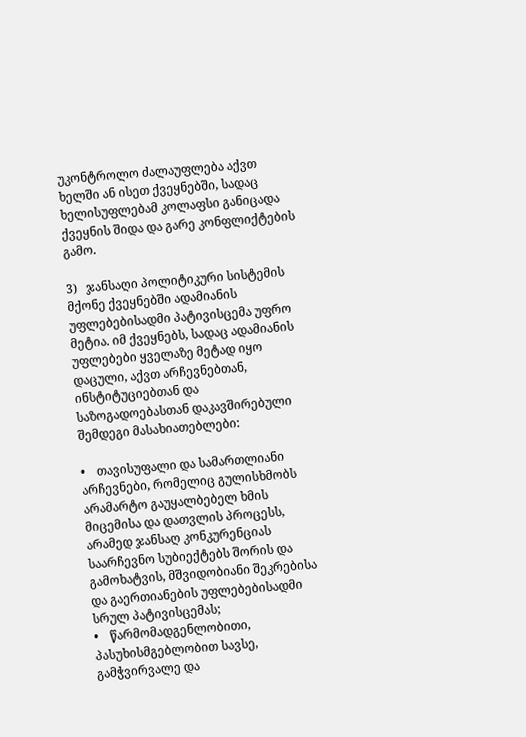უკონტროლო ძალაუფლება აქვთ ხელში ან ისეთ ქვეყნებში, სადაც ხელისუფლებამ კოლაფსი განიცადა ქვეყნის შიდა და გარე კონფლიქტების გამო.

3)   ჯანსაღი პოლიტიკური სისტემის მქონე ქვეყნებში ადამიანის უფლებებისადმი პატივისცემა უფრო მეტია. იმ ქვეყნებს, სადაც ადამიანის უფლებები ყველაზე მეტად იყო დაცული, აქვთ არჩევნებთან, ინსტიტუციებთან და საზოგადოებასთან დაკავშირებული შემდეგი მასახიათებლები:

•    თავისუფალი და სამართლიანი არჩევნები, რომელიც გულისხმობს არამარტო გაუყალბებელ ხმის მიცემისა და დათვლის პროცესს, არამედ ჯანსაღ კონკურენციას საარჩევნო სუბიექტებს შორის და გამოხატვის, მშვიდობიანი შეკრებისა და გაერთიანების უფლებებისადმი სრულ პატივისცემას;
•    წარმომადგენლობითი, პასუხისმგებლობით სავსე, გამჭვირვალე და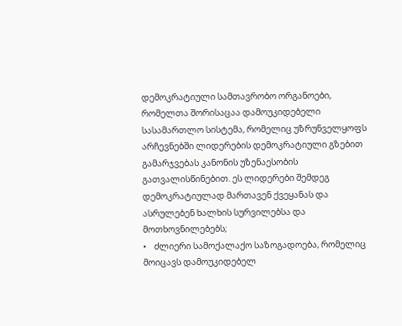დემოკრატიული სამთავრობო ორგანოები, რომელთა შორისაცაა დამოუკიდებელი სასამართლო სისტემა, რომელიც უზრუნველყოფს არჩევნებში ლიდერების დემოკრატიული გზებით გამარჯვებას კანონის უზენაესობის გათვალისწინებით. ეს ლიდერები შემდეგ დემოკრატიულად მართავენ ქვეყანას და ასრულებენ ხალხის სურვილებსა და მოთხოვნილებებს;
•    ძლიერი სამოქალაქო საზოგადოება, რომელიც მოიცავს დამოუკიდებელ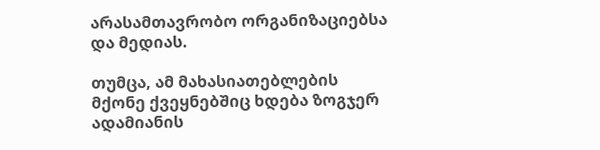არასამთავრობო ორგანიზაციებსა და მედიას.

თუმცა, ამ მახასიათებლების მქონე ქვეყნებშიც ხდება ზოგჯერ ადამიანის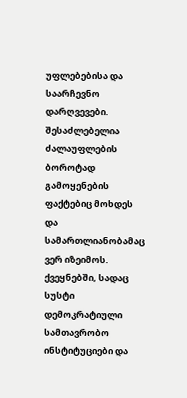უფლებებისა და საარჩევნო დარღვევები. შესაძლებელია ძალაუფლების ბოროტად გამოყენების ფაქტებიც მოხდეს და სამართლიანობამაც ვერ იზეიმოს. ქვეყნებში, სადაც სუსტი დემოკრატიული სამთავრობო ინსტიტუციები და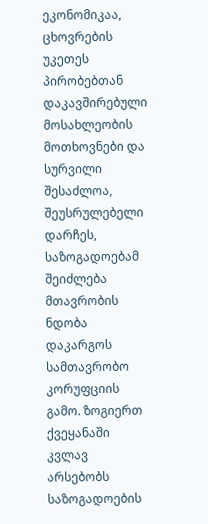ეკონომიკაა, ცხოვრების უკეთეს პირობებთან დაკავშირებული მოსახლეობის მოთხოვნები და სურვილი შესაძლოა, შეუსრულებელი დარჩეს, საზოგადოებამ შეიძლება მთავრობის ნდობა დაკარგოს სამთავრობო კორუფციის გამო. ზოგიერთ ქვეყანაში კვლავ არსებობს საზოგადოების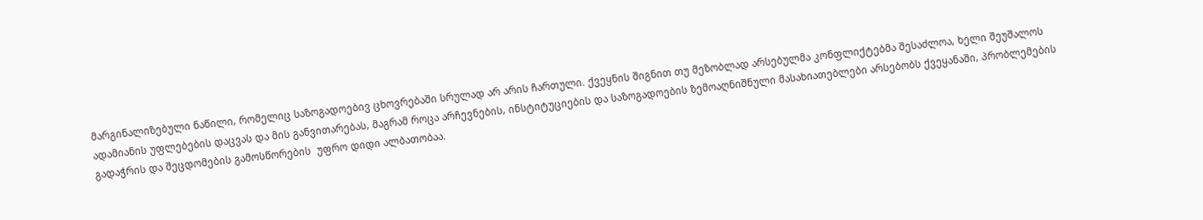მარგინალიზებული ნაწილი, რომელიც საზოგადოებივ ცხოვრებაში სრულად არ არის ჩართული. ქვეყნის შიგნით თუ მეზობლად არსებულმა კონფლიქტებმა შესაძლოა, ხელი შეუშალოს ადამიანის უფლებების დაცვას და მის განვითარებას, მაგრამ როცა არჩევნების, ინსტიტუციების და საზოგადოების ზემოაღნიშნული მასახიათებლები არსებობს ქვეყანაში, პრობლემების გადაჭრის და შეცდომების გამოსწორების  უფრო დიდი ალბათობაა.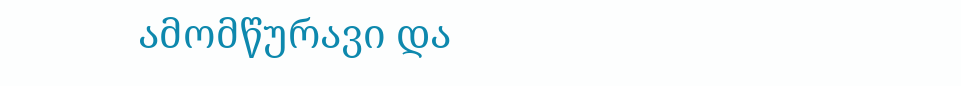ამომწურავი და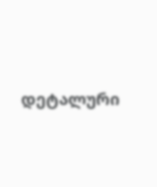დეტალური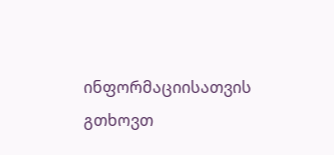ინფორმაციისათვის გთხოვთ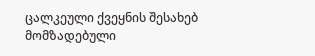ცალკეული ქვეყნის შესახებ მომზადებული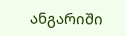ანგარიში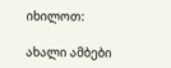იხილოთ:

ახალი ამბები